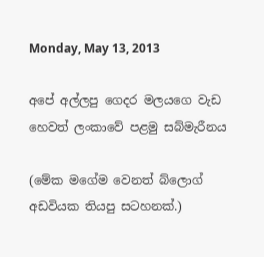Monday, May 13, 2013

අපේ අල්ලපු ගෙදර මලයගෙ වැඩ හෙවත් ලංකාවේ පළමු සබ්මැරීනය

(මේක මගේම වෙනත් බ්ලොග් අඩවියක තියපු සටහනක්.)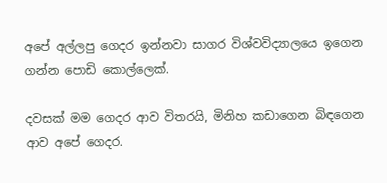අපේ අල්ලපු ගෙදර ඉන්නවා සාගර විශ්වවිද්‍යාලයෙ ඉගෙන ගන්න පොඩි කොල්ලෙක්.

දවසක් මම ගෙදර ආව විතරයි, මිනිහ කඩාගෙන බිඳගෙන ආව අපේ ගෙදර.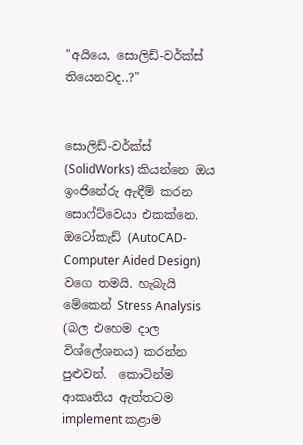"අයියෙ, සොලිඩ්-වර්ක්ස් තියෙනවද..?"


සොලිඩ්-වර්ක්ස් (SolidWorks) කියන්නෙ ඔය ඉංජිනේරු ඇඳීම් කරන සොෆ්ට්වෙයා එකක්නෙ. ඔටෝකැඩ් (AutoCAD-Computer Aided Design) වගෙ තමයි. හැබැයි මේකෙන් Stress Analysis (බල එහෙම දාල විශ්ලේශනය) කරන්න පුළුවන්.  කොටින්ම ආකෘතිය ඇත්තටම implement කළාම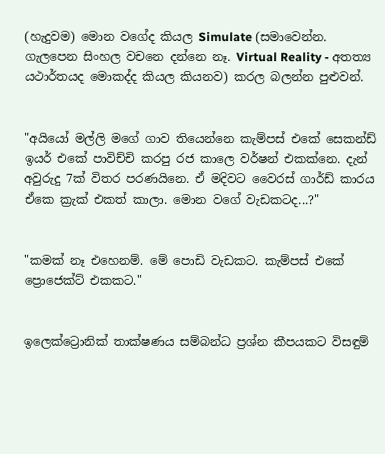(හැදුවම) මොන වගේද කියල Simulate (සමාවෙන්න. ගැලපෙන සිංහල වචනෙ දන්නෙ නෑ. Virtual Reality - අතත්‍ය යථාර්තයද මොකද්ද කියල කියනව) කරල බලන්න පුළුවන්.


"අයියෝ මල්ලි මගේ ගාව තියෙන්නෙ කැම්පස් එකේ සෙකන්ඩ් ඉයර් එකේ පාවිච්චි කරපු රජ කාලෙ වර්ෂන් එකක්නෙ. දැන් අවුරුදු 7ක් විතර පරණයිනෙ. ඒ මදිවට වෛරස් ගාර්ඩ් කාරය ඒකෙ ක්‍රැක් එකත් කාලා. මොන වගේ වැඩකටද...?"


"කමක් නෑ එහෙනම්. මේ පොඩි වැඩකට. කැම්පස් එකේ ප්‍රොජෙක්ට් එකකට."


ඉලෙක්ට්‍රොනික් තාක්ෂණය සම්බන්ධ ප්‍රශ්න කීපයකට විසඳුම්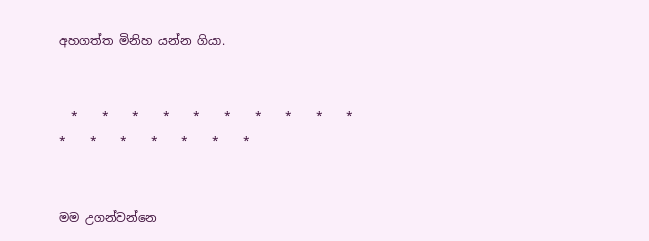අහගත්ත මිනිහ යන්න ගියා.


  *    *    *    *    *    *    *    *    *    *    *    *    *    *    *    *    *


මම උගන්වන්නෙ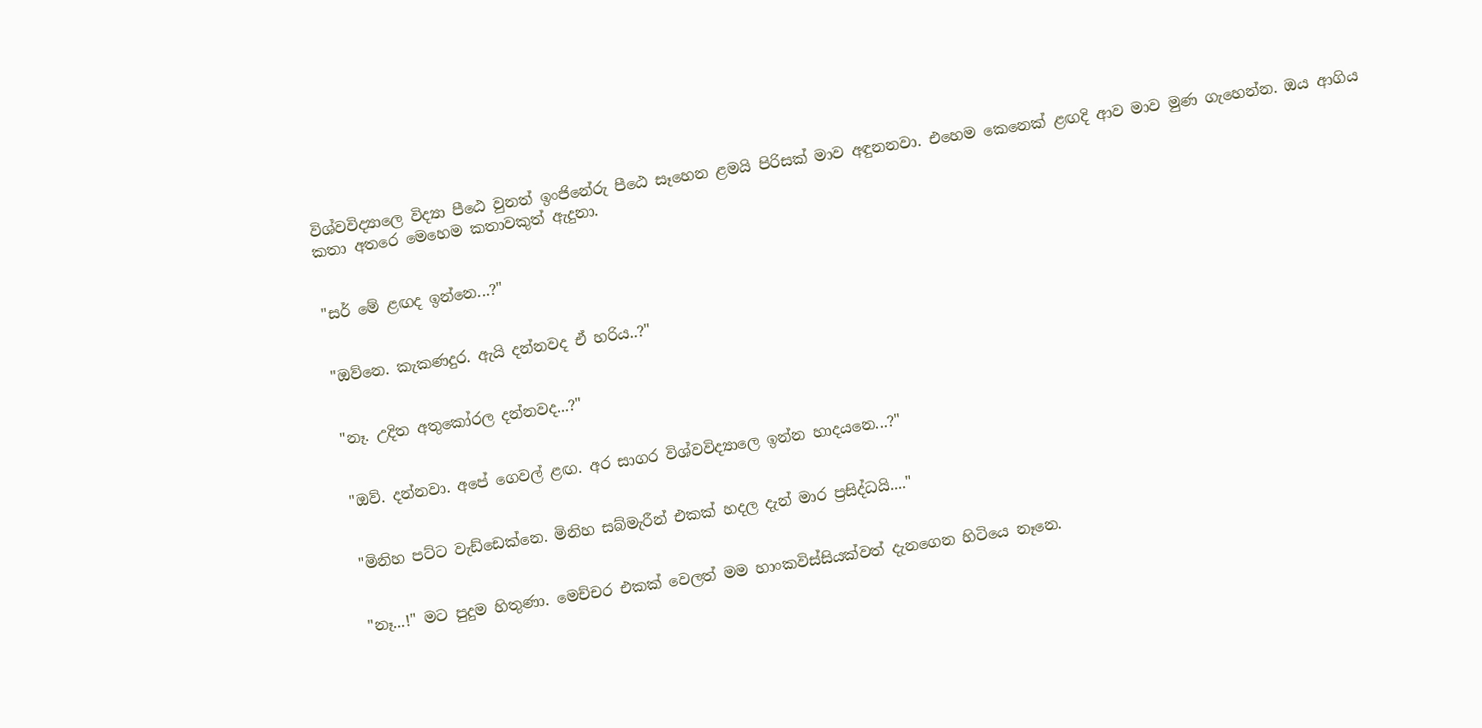විශ්වවිද්‍යාලෙ විද්‍යා පීඨෙ වුනත් ඉංජිනේරු පීඨෙ සෑහෙන ළමයි පිරිසක් මාව අඳුනනවා. එහෙම කෙනෙක් ළඟදි ආව මාව මුණ ගැහෙන්න. ඔය ආගිය කතා අතරෙ මෙහෙම කතාවකුත් ඇදුනා.


"සර් මේ ළඟද ඉන්නෙ...?"


"ඔව්නෙ. කැකණදුර. ඇයි දන්නවද ඒ හරිය..?"


"නෑ. උදිත අතුකෝරල දන්නවද...?"


"ඔව්. දන්නවා. අපේ ගෙවල් ළඟ. අර සාගර විශ්වවිද්‍යාලෙ ඉන්න හාදයනෙ...?"


"මිනිහ පට්ට වැඩ්ඩෙක්නෙ. මිනිහ සබ්මැරීන් එකක් හදල දැන් මාර ප්‍රසිද්ධයි...."


"නෑ...!" මට පුදුම හිතුණා. මෙච්චර එකක් වෙලත් මම හාංකවිස්සියක්වත් දැනගෙන හිටියෙ නෑනෙ.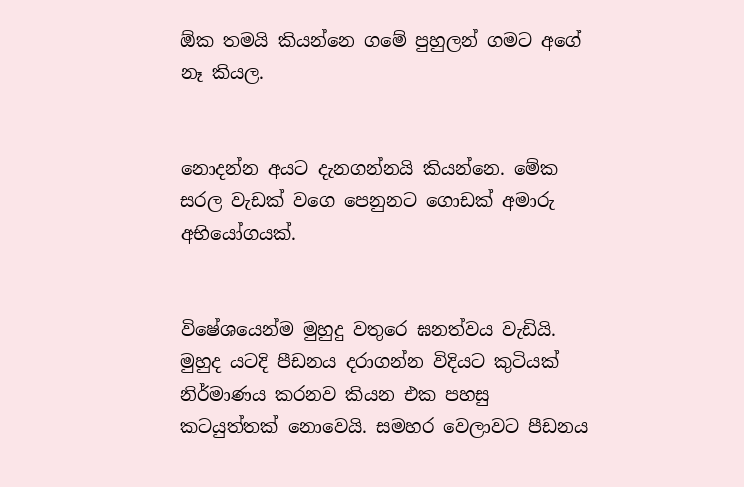ඕක තමයි කියන්නෙ ගමේ පුහුලන් ගමට අගේ නෑ කියල.


නොදන්න අයට දැනගන්නයි කියන්නෙ. මේක සරල වැඩක් වගෙ පෙනුනට ගොඩක් අමාරු අභියෝගයක්.


විෂේශයෙන්ම මුහුදු වතුරෙ ඝනත්වය වැඩියි. මුහුද යටදි පීඩනය දරාගන්න විදියට කුටියක් නිර්මාණය කරනව කියන එක පහසු කටයුත්තක් නොවෙයි. සමහර වෙලාවට පීඩනය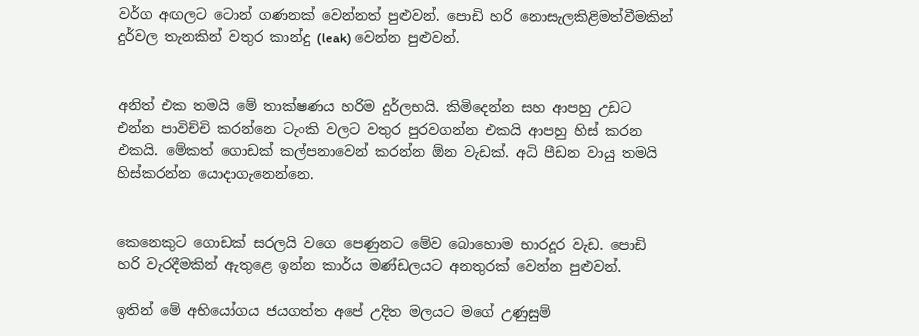වර්ග අඟලට ටොන් ගණනක් වෙන්නත් පුළුවන්. පොඩි හරි නොසැලකිළිමත්වීමකින් දුර්වල තැනකින් වතුර කාන්දු (leak) වෙන්න පුළුවන්.


අනිත් එක තමයි මේ තාක්ෂණය හරිම දුර්ලභයි. කිමිදෙන්න සහ ආපහු උඩට එන්න පාවිච්චි කරන්නෙ ටැංකි වලට වතුර පුරවගන්න එකයි ආපහු හිස් කරන එකයි. මේකත් ගොඩක් කල්පනාවෙන් කරන්න ඕන වැඩක්. අධි පීඩන වායු තමයි හිස්කරන්න යොදාගැනෙන්නෙ.


කෙනෙකුට ගොඩක් සරලයි වගෙ පෙණුනට මේව බොහොම භාරදූර වැඩ. පොඩි හරි වැරදීමකින් ඇතුළෙ ඉන්න කාර්ය මණ්ඩලයට අනතුරක් වෙන්න පුළුවන්.

ඉතින් මේ අභියෝගය ජයගත්ත අපේ උදිත මලයට මගේ උණුසුම්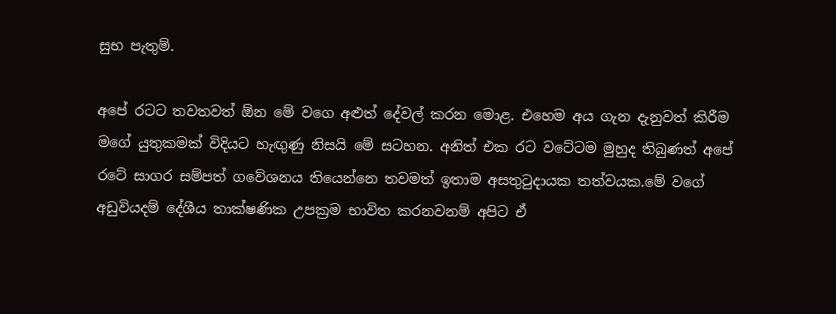සුභ පැතුම්.

අපේ රටට තවතවත් ඕන මේ වගෙ අළුත් දේවල් කරන මොළ. එහෙම අය ගැන දැනුවත් කිරීම මගේ යුතුකමක් විදියට හැඟුණු නිසයි මේ සටහන. අනිත් එක රට වටේටම මුහුද තිබුණත් අපේ රටේ සාගර සම්පත් ගවේශනය තියෙන්නෙ තවමත් ඉතාම අසතුටුදායක තත්වයක.මේ වගේ අඩුවියදම් දේශීය තාක්ෂණික උපක්‍රම භාවිත කරනවනම් අපිට ඒ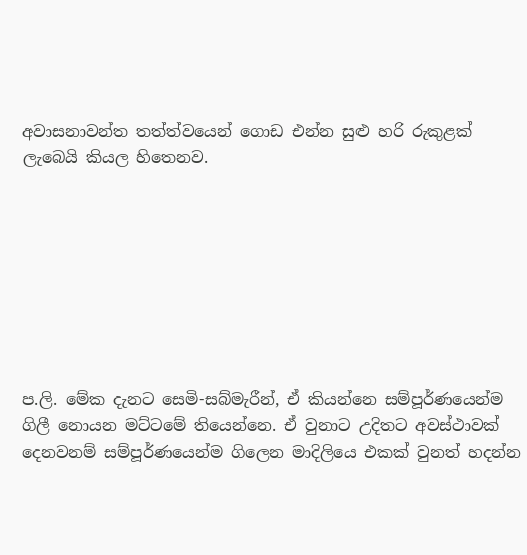අවාසනාවන්ත තත්ත්වයෙන් ගොඩ එන්න සුළු හරි රුකුළක් ලැබෙයි කියල හිතෙනව.








ප.ලි. මේක දැනට සෙමි-සබ්මැරීන්, ඒ කියන්නෙ සම්පූර්ණයෙන්ම ගිලී නොයන මට්ටමේ තියෙන්නෙ. ඒ වුනාට උදිතට අවස්ථාවක් දෙනවනම් සම්පූර්ණයෙන්ම ගිලෙන මාදිලියෙ එකක් වුනත් හදන්න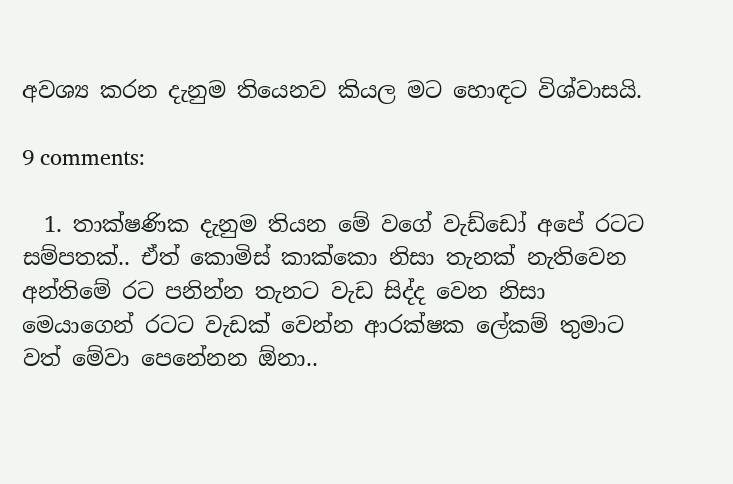අවශ්‍ය කරන දැනුම තියෙනව කියල මට හොඳට විශ්වාසයි.

9 comments:

  1. තාක්ෂණික දැනුම තියන මේ වගේ වැඩ්ඩෝ අපේ රටට සම්පතක්.. ඒත් කොමිස් කාක්කො නිසා තැනක් නැතිවෙන අන්තිමේ රට පනින්න තැනට වැඩ සිද්ද වෙන නිසා මෙයාගෙන් රටට වැඩක් වෙන්න ආරක්ෂක ලේකම් තුමාට වත් මේවා පෙනේනන ඕනා..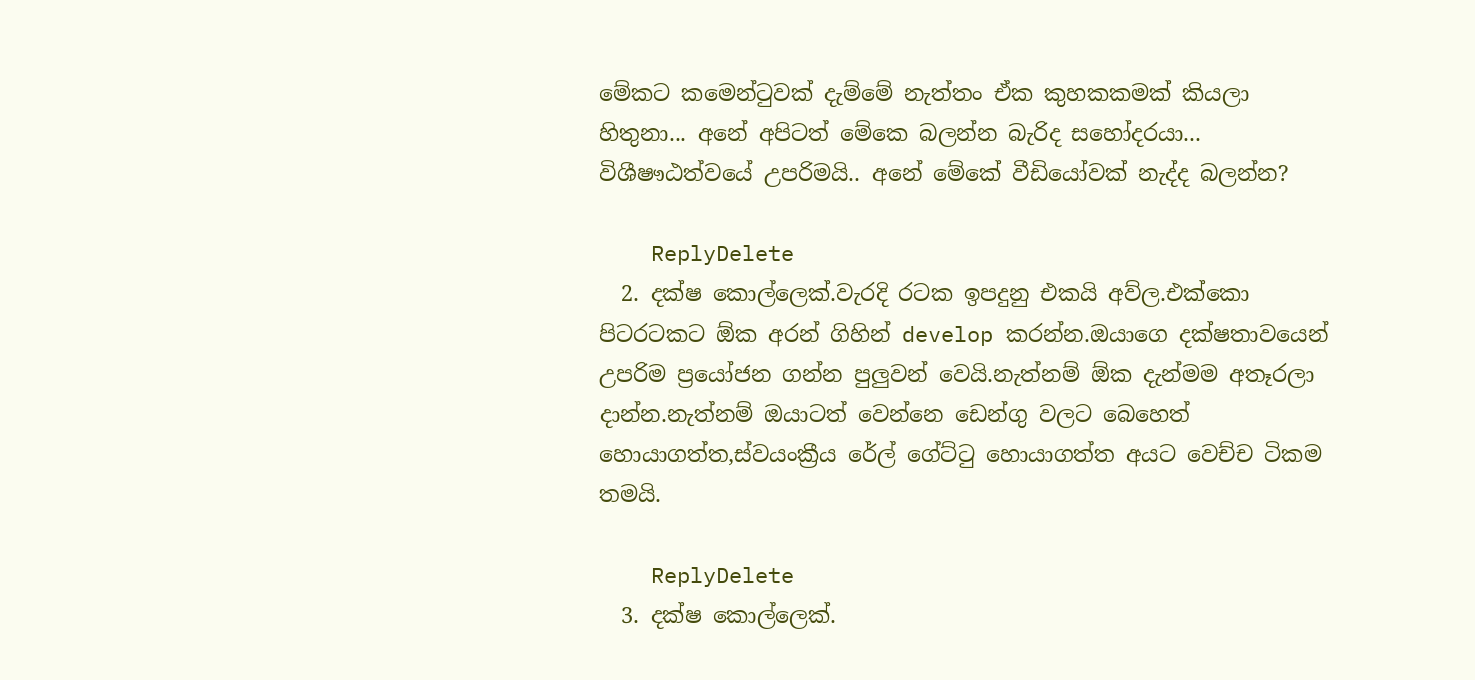මේකට කමෙන්ටුවක් දැම්මේ නැත්තං ඒක කුහකකමක් කියලා හිතුනා... අනේ අපිටත් මේකෙ බලන්න බැරිද සහෝදරයා... විශීෂෟඨත්වයේ උපරිමයි.. අනේ මේකේ වීඩියෝවක් නැද්ද බලන්න?

    ReplyDelete
  2. දක්ෂ කොල්ලෙක්.වැරදි රටක ඉපදුනු එකයි අව්ල.එක්කො පිටරටකට ඕක අරන් ගිහින් develop කරන්න.ඔයාගෙ දක්ෂතාවයෙන් උපරිම ප්‍රයෝජන ගන්න පුලුවන් වෙයි.නැත්නම් ඕක දැන්මම අතෑරලා දාන්න.නැත්නම් ඔයාටත් වෙන්නෙ ඩෙන්ගු වලට බෙහෙත් හොයාගත්ත,ස්වයංක්‍රීය රේල් ගේට්ටු හොයාගත්ත අයට වෙච්ච ටිකම තමයි.

    ReplyDelete
  3. දක්ෂ කොල්ලෙක්.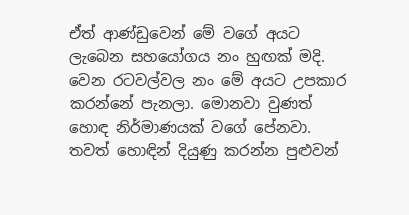ඒත් ආණ්ඩුවෙන් මේ වගේ අයට ලැබෙන සහයෝගය නං හුඟක් මදි. වෙන රටවල්වල නං මේ අයට උපකාර කරන්නේ පැනලා. මොනවා වුණත් හොඳ නිර්මාණයක් වගේ පේනවා. තවත් හොඳින් දියුණු කරන්න පුළුවන්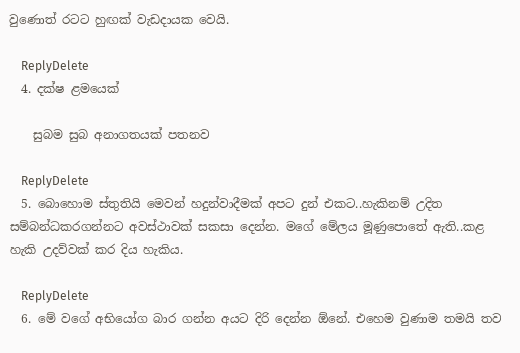වුණොත් රටට හුඟක් වැඩදායක වෙයි.

    ReplyDelete
  4. දක්ෂ ළමයෙක්

    සුබම සුබ අනාගතයක් පතනව

    ReplyDelete
  5. බොහොම ස්තුතියි මෙවන් හදුන්වාදීමක් අපට දුන් එකට..හැකිනම් උදිත සම්බන්ධකරගන්නට අවස්ථාවක් සකසා දෙන්න. මගේ මේලය මූණුපොතේ ඇති..කළ හැකි උදව්වක් කර දිය හැකිය.

    ReplyDelete
  6. මේ වගේ අභියෝග බාර ගන්න අයට දිරි දෙන්න ඕනේ. එහෙම වුණාම තමයි තව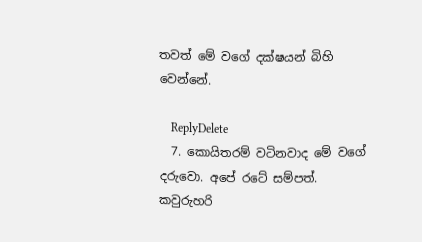තවත් මේ වගේ දක්ෂයන් බිහි වෙන්නේ.

    ReplyDelete
  7. කොයිතරම් වටිනවාද මේ වගේ දරුවො. අපේ රටේ සම්පත්. කවුරුහරි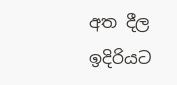අත දීල ඉදිරියට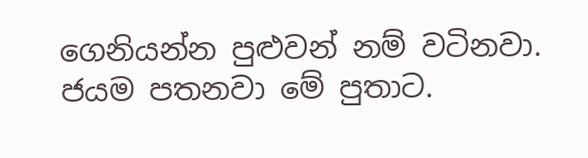ගෙනියන්න පුළුවන් නම් වටිනවා. ජයම පතනවා මේ පුතාට.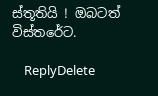ස්තූතියි ! ඔබටත් විස්තරේට.

    ReplyDelete